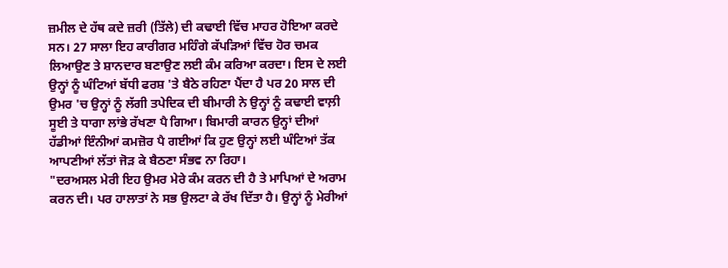ਜ਼ਮੀਲ ਦੇ ਹੱਥ ਕਦੇ ਜ਼ਰੀ (ਤਿੱਲੇ) ਦੀ ਕਢਾਈ ਵਿੱਚ ਮਾਹਰ ਹੋਇਆ ਕਰਦੇ ਸਨ। 27 ਸਾਲਾ ਇਹ ਕਾਰੀਗਰ ਮਹਿੰਗੇ ਕੱਪੜਿਆਂ ਵਿੱਚ ਹੋਰ ਚਮਕ ਲਿਆਉਣ ਤੇ ਸ਼ਾਨਦਾਰ ਬਣਾਉਣ ਲਈ ਕੰਮ ਕਰਿਆ ਕਰਦਾ। ਇਸ ਦੇ ਲਈ ਉਨ੍ਹਾਂ ਨੂੰ ਘੰਟਿਆਂ ਬੱਧੀ ਫਰਸ਼ 'ਤੇ ਬੈਠੇ ਰਹਿਣਾ ਪੈਂਦਾ ਹੈ ਪਰ 20 ਸਾਲ ਦੀ ਉਮਰ 'ਚ ਉਨ੍ਹਾਂ ਨੂੰ ਲੱਗੀ ਤਪੇਦਿਕ ਦੀ ਬੀਮਾਰੀ ਨੇ ਉਨ੍ਹਾਂ ਨੂੰ ਕਢਾਈ ਵਾਲ਼ੀ ਸੂਈ ਤੇ ਧਾਗਾ ਲਾਂਭੇ ਰੱਖਣਾ ਪੈ ਗਿਆ। ਬਿਮਾਰੀ ਕਾਰਨ ਉਨ੍ਹਾਂ ਦੀਆਂ ਹੱਡੀਆਂ ਇੰਨੀਆਂ ਕਮਜ਼ੋਰ ਪੈ ਗਈਆਂ ਕਿ ਹੁਣ ਉਨ੍ਹਾਂ ਲਈ ਘੰਟਿਆਂ ਤੱਕ ਆਪਣੀਆਂ ਲੱਤਾਂ ਜੋੜ ਕੇ ਬੈਠਣਾ ਸੰਭਵ ਨਾ ਰਿਹਾ।
"ਦਰਅਸਲ ਮੇਰੀ ਇਹ ਉਮਰ ਮੇਰੇ ਕੰਮ ਕਰਨ ਦੀ ਹੈ ਤੇ ਮਾਪਿਆਂ ਦੇ ਅਰਾਮ ਕਰਨ ਦੀ। ਪਰ ਹਾਲਾਤਾਂ ਨੇ ਸਭ ਉਲਟਾ ਕੇ ਰੱਖ ਦਿੱਤਾ ਹੈ। ਉਨ੍ਹਾਂ ਨੂੰ ਮੇਰੀਆਂ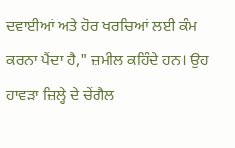ਦਵਾਈਆਂ ਅਤੇ ਹੋਰ ਖਰਚਿਆਂ ਲਈ ਕੰਮ ਕਰਨਾ ਪੈਂਦਾ ਹੈ," ਜ਼ਮੀਲ ਕਹਿੰਦੇ ਹਨ। ਉਹ ਹਾਵੜਾ ਜ਼ਿਲ੍ਹੇ ਦੇ ਚੇਂਗੈਲ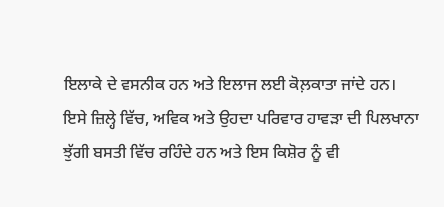ਇਲਾਕੇ ਦੇ ਵਸਨੀਕ ਹਨ ਅਤੇ ਇਲਾਜ ਲਈ ਕੋਲ਼ਕਾਤਾ ਜਾਂਦੇ ਹਨ।
ਇਸੇ ਜ਼ਿਲ੍ਹੇ ਵਿੱਚ, ਅਵਿਕ ਅਤੇ ਉਹਦਾ ਪਰਿਵਾਰ ਹਾਵੜਾ ਦੀ ਪਿਲਖਾਨਾ ਝੁੱਗੀ ਬਸਤੀ ਵਿੱਚ ਰਹਿੰਦੇ ਹਨ ਅਤੇ ਇਸ ਕਿਸ਼ੋਰ ਨੂੰ ਵੀ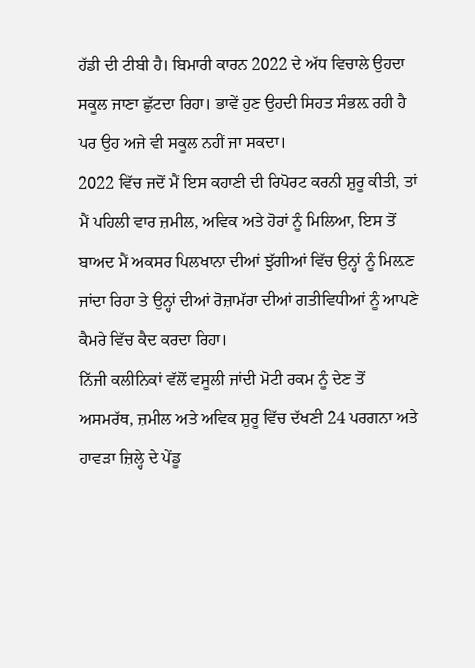ਹੱਡੀ ਦੀ ਟੀਬੀ ਹੈ। ਬਿਮਾਰੀ ਕਾਰਨ 2022 ਦੇ ਅੱਧ ਵਿਚਾਲੇ ਉਹਦਾ ਸਕੂਲ ਜਾਣਾ ਛੁੱਟਦਾ ਰਿਹਾ। ਭਾਵੇਂ ਹੁਣ ਉਹਦੀ ਸਿਹਤ ਸੰਭਲ਼ ਰਹੀ ਹੈ ਪਰ ਉਹ ਅਜੇ ਵੀ ਸਕੂਲ ਨਹੀਂ ਜਾ ਸਕਦਾ।
2022 ਵਿੱਚ ਜਦੋਂ ਮੈਂ ਇਸ ਕਹਾਣੀ ਦੀ ਰਿਪੋਰਟ ਕਰਨੀ ਸ਼ੁਰੂ ਕੀਤੀ, ਤਾਂ ਮੈਂ ਪਹਿਲੀ ਵਾਰ ਜ਼ਮੀਲ, ਅਵਿਕ ਅਤੇ ਹੋਰਾਂ ਨੂੰ ਮਿਲਿਆ, ਇਸ ਤੋਂ ਬਾਅਦ ਮੈਂ ਅਕਸਰ ਪਿਲਖਾਨਾ ਦੀਆਂ ਝੁੱਗੀਆਂ ਵਿੱਚ ਉਨ੍ਹਾਂ ਨੂੰ ਮਿਲ਼ਣ ਜਾਂਦਾ ਰਿਹਾ ਤੇ ਉਨ੍ਹਾਂ ਦੀਆਂ ਰੋਜ਼ਾਮੱਰਾ ਦੀਆਂ ਗਤੀਵਿਧੀਆਂ ਨੂੰ ਆਪਣੇ ਕੈਮਰੇ ਵਿੱਚ ਕੈਦ ਕਰਦਾ ਰਿਹਾ।
ਨਿੱਜੀ ਕਲੀਨਿਕਾਂ ਵੱਲੋਂ ਵਸੂਲੀ ਜਾਂਦੀ ਮੋਟੀ ਰਕਮ ਨੂੰ ਦੇਣ ਤੋਂ ਅਸਮਰੱਥ, ਜ਼ਮੀਲ ਅਤੇ ਅਵਿਕ ਸ਼ੁਰੂ ਵਿੱਚ ਦੱਖਣੀ 24 ਪਰਗਨਾ ਅਤੇ ਹਾਵੜਾ ਜ਼ਿਲ੍ਹੇ ਦੇ ਪੇਂਡੂ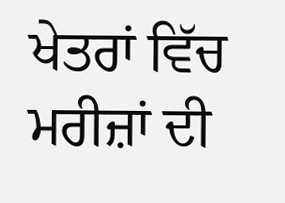ਖੇਤਰਾਂ ਵਿੱਚ ਮਰੀਜ਼ਾਂ ਦੀ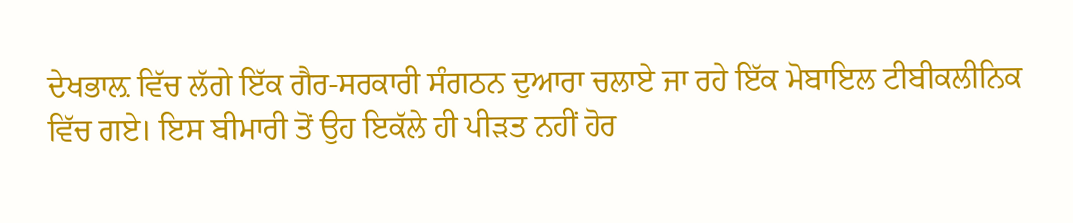ਦੇਖਭਾਲ਼ ਵਿੱਚ ਲੱਗੇ ਇੱਕ ਗੈਰ-ਸਰਕਾਰੀ ਸੰਗਠਨ ਦੁਆਰਾ ਚਲਾਏ ਜਾ ਰਹੇ ਇੱਕ ਮੋਬਾਇਲ ਟੀਬੀਕਲੀਨਿਕ ਵਿੱਚ ਗਏ। ਇਸ ਬੀਮਾਰੀ ਤੋਂ ਉਹ ਇਕੱਲੇ ਹੀ ਪੀੜਤ ਨਹੀਂ ਹੋਰ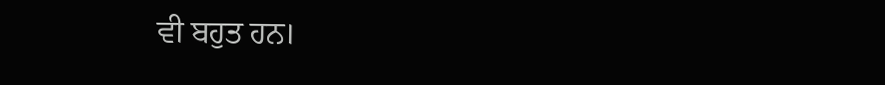ਵੀ ਬਹੁਤ ਹਨ।